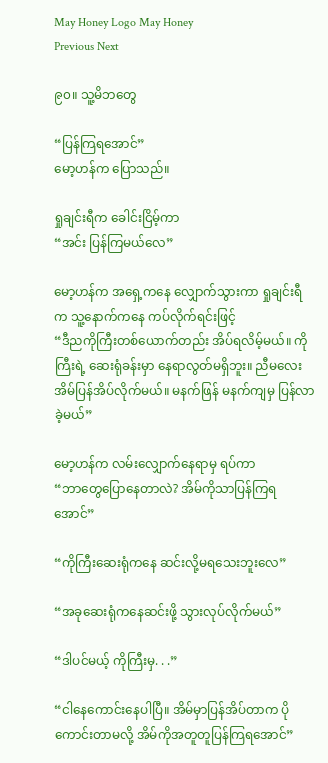May Honey Logo May Honey
Previous Next

၉၀။ သူ့မိဘတွေ

“ပြန်ကြရအောင်”
မော့ဟန်က ပြောသည်။

ရှုချင်းရီက ခေါင်းငြိမ့်ကာ
“အင်း ပြန်ကြမယ်လေ”

မော့ဟန်က အရှေ့ကနေ လျှောက်သွားကာ ရှုချင်းရီက သူ့နောက်ကနေ ကပ်လိုက်ရင်းဖြင့်
“ဒီညကိုကြီးတစ်ယောက်တည်း အိပ်ရလိမ့်မယ်။ ကိုကြီးရဲ့ ဆေးရုံခန်းမှာ နေရာလွတ်မရှိဘူး။ ညီမလေးအိမ်ပြန်အိပ်လိုက်မယ်။ မနက်ဖြန် မနက်ကျမှ ပြန်လာခဲ့မယ်”

မော့ဟန်က လမ်းလျှောက်နေရာမှ ရပ်ကာ
“ဘာတွေပြောနေတာလဲ? အိမ်ကိုသာပြန်ကြရအောင်”

“ကိုကြီးဆေးရုံကနေ ဆင်းလို့မရသေးဘူးလေ”

“အခုဆေးရုံကနေဆင်းဖို့ သွားလုပ်လိုက်မယ်”

“ဒါပင်မယ့် ကိုကြီးမှ. . .”

“ငါနေကောင်းနေပါပြီ။ အိမ်မှာပြန်အိပ်တာက ပိုကောင်းတာမလို့ အိမ်ကိုအတူတူပြန်ကြရအောင်”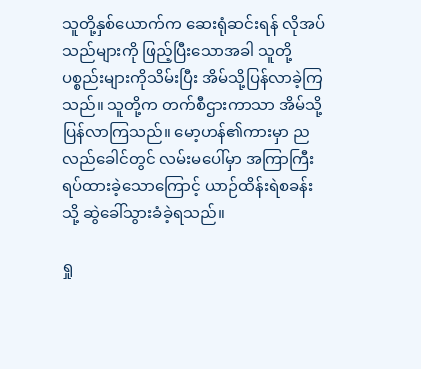သူတို့နှစ်ယောက်က ဆေးရုံဆင်းရန် လိုအပ်သည်များကို ဖြည့်ပြီးသောအခါ သူတို့ပစ္စည်းများကိုသိမ်းပြီး အိမ်သို့ပြန်လာခဲ့ကြသည်။ သူတို့က တက်စီဌားကာသာ အိမ်သို့ပြန်လာကြသည်။ မော့ဟန်၏ကားမှာ ညလည်ခေါင်တွင် လမ်းမပေါ်မှာ အကြာကြီးရပ်ထားခဲ့သောကြောင့် ယာဉ်ထိန်းရဲစခန်းသို့ ဆွဲခေါ်သွားခံခဲ့ရသည်။

ရှု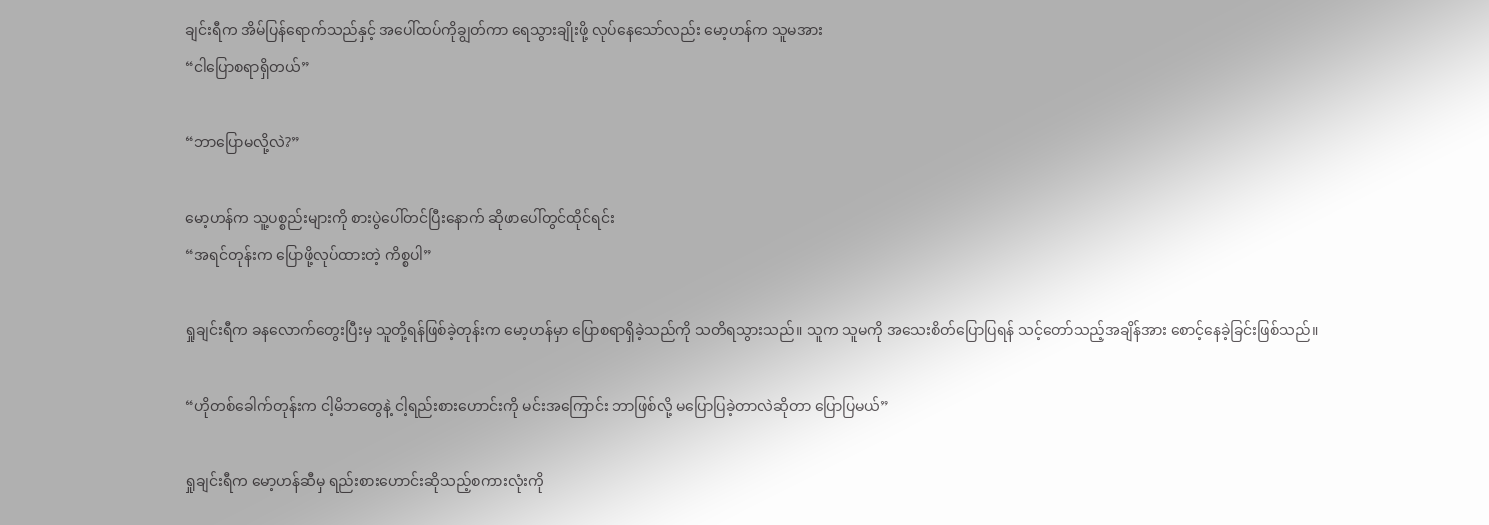ချင်းရီက အိမ်ပြန်ရောက်သည်နှင့် အပေါ်ထပ်ကိုချွတ်ကာ ရေသွားချိုးဖို့ လုပ်နေသော်လည်း မော့ဟန်က သူမအား
“ငါပြောစရာရှိတယ်”

“ဘာပြောမလို့လဲ?”

မော့ဟန်က သူ့ပစ္စည်းများကို စားပွဲပေါ်တင်ပြီးနောက် ဆိုဖာပေါ်တွင်ထိုင်ရင်း
“အရင်တုန်းက ပြောဖို့လုပ်ထားတဲ့ ကိစ္စပါ”

ရှုချင်းရီက ခနလောက်တွေးပြီးမှ သူတို့ရန်ဖြစ်ခဲ့တုန်းက မော့ဟန်မှာ ပြောစရာရှိခဲ့သည်ကို သတိရသွားသည်။ သူက သူမကို အသေးစိတ်ပြောပြရန် သင့်တော်သည့်အချိန်အား စောင့်နေခဲ့ခြင်းဖြစ်သည်။

“ဟိုတစ်ခေါက်တုန်းက ငါ့မိဘတွေနဲ့ ငါ့ရည်းစားဟောင်းကို မင်းအကြောင်း ဘာဖြစ်လို့ မပြောပြခဲ့တာလဲဆိုတာ ပြောပြမယ်”

ရှုချင်းရီက မော့ဟန်ဆီမှ ရည်းစားဟောင်းဆိုသည့်စကားလုံးကို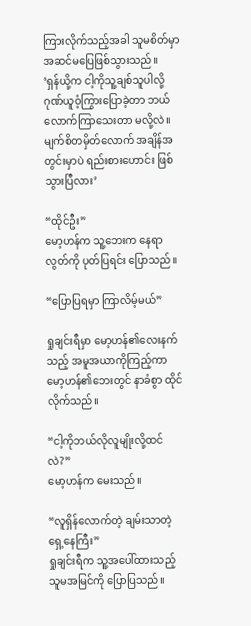ကြားလိုက်သည့်အခါ သူမစိတ်မှာ အဆင်မပြေဖြစ်သွားသည်။
‘ရှန်ယို့က ငါ့ကိုသူ့ချစ်သူပါလို့ ဂုဏ်ယူဝံ့ကြွားပြောခဲ့တာ ဘယ်လောက်ကြာသေးတာ မလို့လဲ။ မျက်စိတမှိတ်လောက် အချိန်အတွင်းမှာပဲ ရည်းစားဟောင်း ဖြစ်သွားပြီလား’

“ထိုင်ဦး”
မော့ဟန်က သူ့ဘေးက နေရာလွတ်ကို ပုတ်ပြရင်း ပြောသည်။

“ပြောပြရမှာ ကြာလိမ့်မယ်”

ရှုချင်းရီမှာ မော့ဟန်၏လေးနက်သည့် အမူအယာကိုကြည့်ကာ မော့ဟန်၏ဘေးတွင် နာခံစွာ ထိုင်လိုက်သည်။

“ငါ့ကိုဘယ်လိုလူမျိုးလို့ထင်လဲ?”
မော့ဟန်က မေးသည်။

“လူရှိန်လောက်တဲ့ ချမ်းသာတဲ့ ရှေ့နေကြီး”
ရှုချင်းရီက သူ့အပေါ်ထားသည့် သူမအမြင်ကို ပြောပြသည်။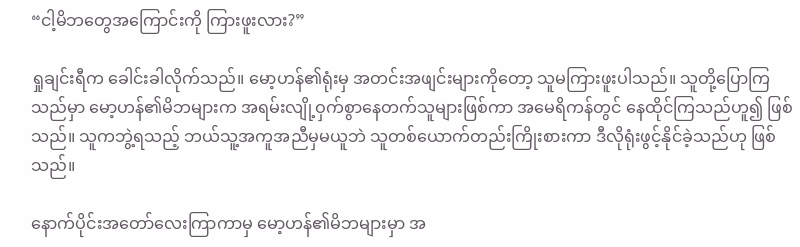“ငါ့မိဘတွေအကြောင်းကို ကြားဖူးလား?”

ရှုချင်းရီက ခေါင်းခါလိုက်သည်။ မော့ဟန်၏ရုံးမှ အတင်းအဖျင်းများကိုတော့ သူမကြားဖူးပါသည်။ သူတို့ပြောကြသည်မှာ မော့ဟန်၏မိဘများက အရမ်းလျို့ဝှက်စွာနေတက်သူများဖြစ်ကာ အမေရိကန်တွင် နေထိုင်ကြသည်ဟူ၍ ဖြစ်သည်။ သူကဘွဲ့ရသည့် ဘယ်သူ့အကူအညီမှမယူဘဲ သူတစ်ယောက်တည်းကြိုးစားကာ ဒီလိုရုံးဖွင့်နိုင်ခဲ့သည်ဟု ဖြစ်သည်။

နောက်ပိုင်းအတော်လေးကြာကာမှ မော့ဟန်၏မိဘများမှာ အ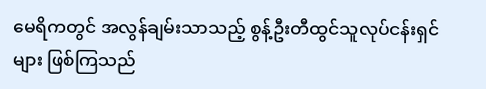မေရိကတွင် အလွန်ချမ်းသာသည့် စွန့်ဦးတီထွင်သူလုပ်ငန်းရှင်များ ဖြစ်ကြသည်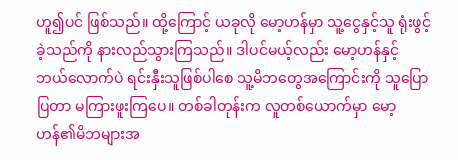ဟူ၍ပင် ဖြစ်သည်။ ထို့ကြောင့် ယခုလို မော့ဟန်မှာ သူ့ငွေနှင့်သူ ရုံးဖွင့်ခဲ့သည်ကို နားလည်သွားကြသည်။ ဒါပင်မယ့်လည်း မော့ဟန်နှင့် ဘယ်လောက်ပဲ ရင်းနှီးသူဖြစ်ပါစေ သူ့မိဘတွေအကြောင်းကို သူပြောပြတာ မကြားဖူးကြပေ။ တစ်ခါတုန်းက လူတစ်ယောက်မှာ မော့ဟန်၏မိဘများအ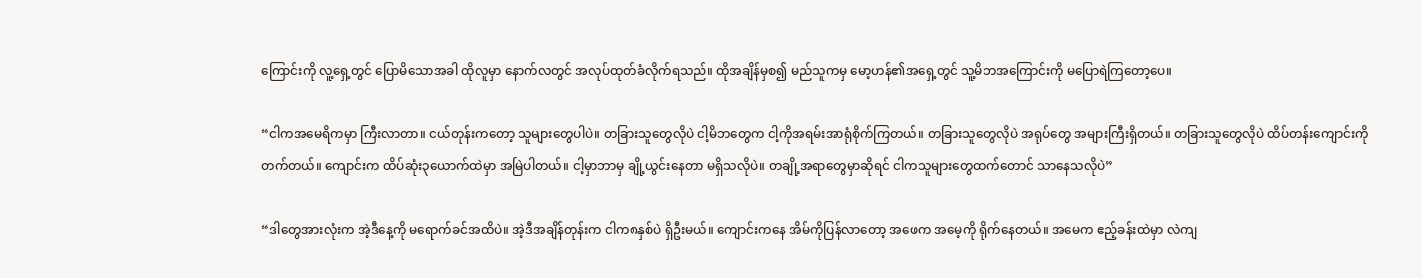ကြောင်းကို လူ့ရှေ့တွင် ပြောမိသောအခါ ထိုလူမှာ နောက်လတွင် အလုပ်ထုတ်ခံလိုက်ရသည်။ ထိုအချိန်မှစ၍ မည်သူကမှ မော့ဟန်၏အရှေ့တွင် သူ့မိဘအကြောင်းကို မပြောရဲကြတော့ပေ။

“ငါကအမေရိကမှာ ကြီးလာတာ။ ငယ်တုန်းကတော့ သူများတွေပါပဲ။ တခြားသူတွေလိုပဲ ငါ့မိဘတွေက ငါ့ကိုအရမ်းအာရုံစိုက်ကြတယ်။ တခြားသူတွေလိုပဲ အရုပ်တွေ အများကြီးရှိတယ်။ တခြားသူတွေလိုပဲ ထိပ်တန်းကျောင်းကို တက်တယ်။ ကျောင်းက ထိပ်ဆုံး၃ယောက်ထဲမှာ အမြဲပါတယ်။ ငါ့မှာဘာမှ ချို့ယွင်းနေတာ မရှိသလိုပဲ။ တချို့အရာတွေမှာဆိုရင် ငါကသူများတွေထက်တောင် သာနေသလိုပဲ”

“ဒါတွေအားလုံးက အဲ့ဒီနေ့ကို မရောက်ခင်အထိပဲ။ အဲ့ဒီအချိန်တုန်းက ငါက၈နှစ်ပဲ ရှိဦးမယ်။ ကျောင်းကနေ အိမ်ကိုပြန်လာတော့ အဖေက အမေ့ကို ရိုက်နေတယ်။ အမေက ဧည့်ခန်းထဲမှာ လဲကျ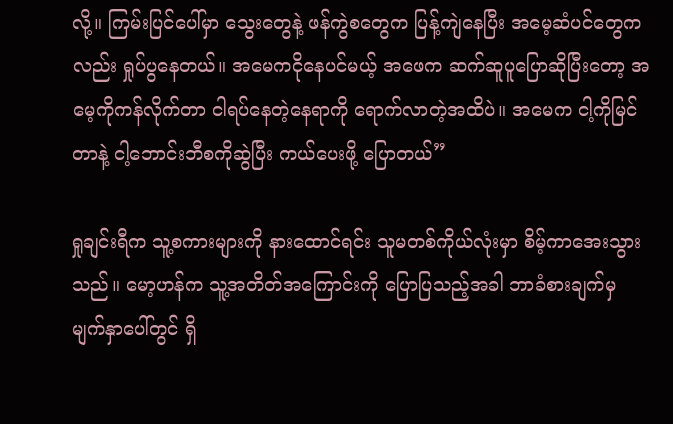လို့။ ကြမ်းပြင်ပေါ်မှာ သွေးတွေနဲ့ ဖန်ကွဲစတွေက ပြန့်ကျဲနေပြီး အမေ့ဆံပင်တွေကလည်း ရှုပ်ပွနေတယ်။ အမေကငိုနေပင်မယ့် အဖေက ဆက်ဆူပူပြောဆိုပြီးတော့ အမေ့ကိုကန်လိုက်တာ ငါရပ်နေတဲ့နေရာကို ရောက်လာတဲ့အထိပဲ။ အမေက ငါ့ကိုမြင်တာနဲ့ ငါ့ဘောင်းဘီစကိုဆွဲပြီး ကယ်ပေးဖို့ ပြောတယ်”

ရှုချင်းရီက သူ့စကားများကို နားထောင်ရင်း သူမတစ်ကိုယ်လုံးမှာ စိမ့်ကာအေးသွားသည်။ မော့ဟန်က သူ့အတိတ်အကြောင်းကို ပြောပြသည့်အခါ ဘာခံစားချက်မှ မျက်နှာပေါ်တွင် ရှိ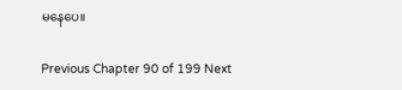မနေပေ။

Previous Chapter 90 of 199 Next